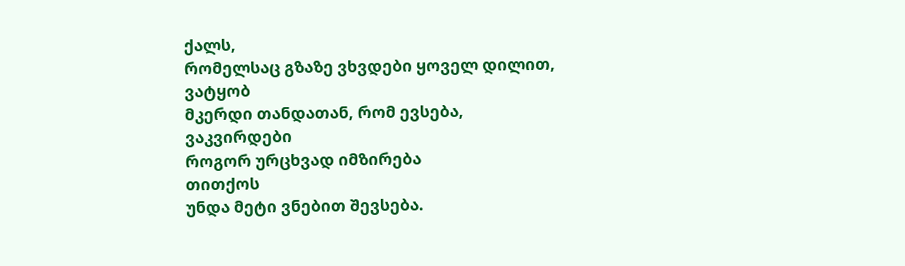ქალს,
რომელსაც გზაზე ვხვდები ყოველ დილით,
ვატყობ
მკერდი თანდათან, რომ ევსება,
ვაკვირდები
როგორ ურცხვად იმზირება
თითქოს
უნდა მეტი ვნებით შევსება.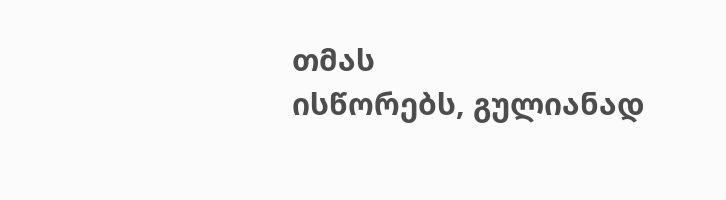თმას
ისწორებს, გულიანად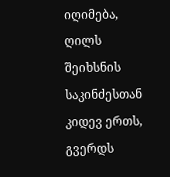იღიმება,
ღილს
შეიხსნის საკინძესთან კიდევ ერთს,
გვერდს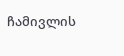ჩამივლის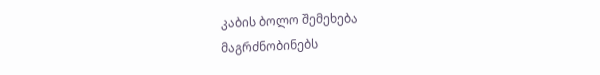კაბის ბოლო შემეხება
მაგრძნობინებს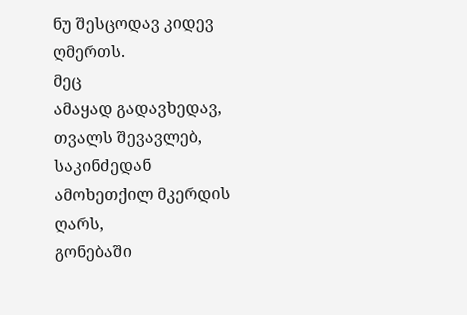ნუ შესცოდავ კიდევ ღმერთს.
მეც
ამაყად გადავხედავ, თვალს შევავლებ,
საკინძედან
ამოხეთქილ მკერდის ღარს,
გონებაში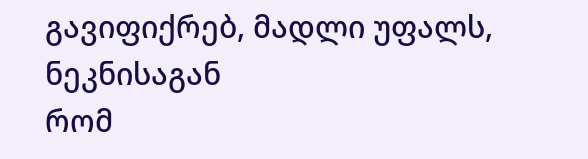გავიფიქრებ, მადლი უფალს,
ნეკნისაგან
რომ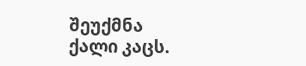შეუქმნა ქალი კაცს.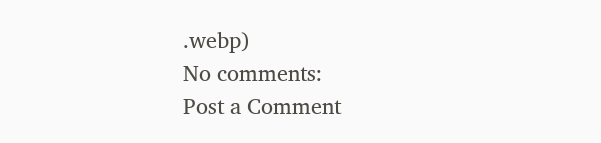.webp)
No comments:
Post a Comment